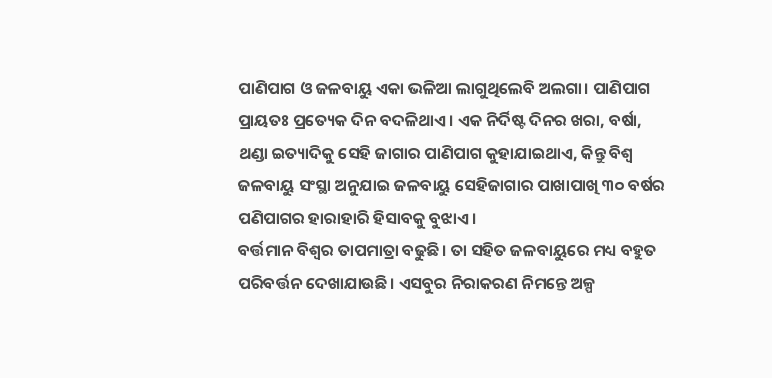ପାଣିପାଗ ଓ ଜଳବାୟୁ ଏକା ଭଳିଆ ଲାଗୁଥିଲେବି ଅଲଗା। ପାଣିପାଗ ପ୍ରାୟତଃ ପ୍ରତ୍ୟେକ ଦିନ ବଦଳିଥାଏ। ଏକ ନିର୍ଦିଷ୍ଟ ଦିନର ଖରା, ବର୍ଷା, ଥଣ୍ଡା ଇତ୍ୟାଦିକୁ ସେହି ଜାଗାର ପାଣିପାଗ କୁହାଯାଇଥାଏ, କିନ୍ତୁ ବିଶ୍ଵ ଜଳବାୟୁ ସଂସ୍ଥା ଅନୁଯାଇ ଜଳବାୟୁ ସେହିଜାଗାର ପାଖାପାଖି ୩୦ ବର୍ଷର ପଣିପାଗର ହାରାହାରି ହିସାବକୁ ବୁଝାଏ।
ବର୍ତ୍ତମାନ ବିଶ୍ଵର ତାପମାତ୍ରା ବଢୁଛି। ତା ସହିତ ଜଳବାୟୁରେ ମଧ୍ୟ ବହୁତ ପରିବର୍ତ୍ତନ ଦେଖାଯାଉଛି। ଏସବୁର ନିରାକରଣ ନିମନ୍ତେ ଅଳ୍ପ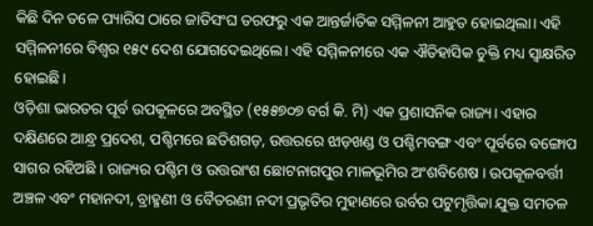କିଛି ଦିନ ତଳେ ପ୍ୟାରିସ ଠାରେ ଜାତିସଂଘ ତରଫରୁ ଏକ ଆନ୍ତର୍ଜାତିକ ସମ୍ମିଳନୀ ଆହୁତ ହୋଇଥିଲା। ଏହି ସମ୍ମିଳନୀରେ ବିଶ୍ଵର ୧୫୯ ଦେଶ ଯୋଗଦେଇଥିଲେ। ଏହି ସମ୍ମିଳନୀରେ ଏକ ଐତିହାସିକ ଚୁକ୍ତି ମଧ୍ୟ ସ୍ଵାକ୍ଷରିତ ହୋଇଛି।
ଓଡ଼ିଶା ଭାରତର ପୂର୍ବ ଉପକୂଳରେ ଅବସ୍ଥିତ (୧୫୫୭୦୭ ବର୍ଗ କି. ମି) ଏକ ପ୍ରଶାସନିକ ରାଜ୍ୟ। ଏହାର ଦକ୍ଷିଣରେ ଆନ୍ଧ୍ର ପ୍ରଦେଶ, ପଶ୍ଚିମରେ ଛତିଶଗଡ଼, ଉତ୍ତରରେ ଝାଡ଼ଖଣ୍ଡ ଓ ପଶ୍ଚିମବଙ୍ଗ ଏବଂ ପୂର୍ବରେ ବଙ୍ଗୋପ ସାଗର ରହିଅଛି । ରାଜ୍ୟର ପଶ୍ଚିମ ଓ ଉତ୍ତରାଂଶ ଛୋଟନାଗପୁର ମାଳଭୂମିର ଅଂଶବିଶେଷ । ଉପକୂଳବର୍ତ୍ତୀ ଅଞ୍ଚଳ ଏବଂ ମହାନଦୀ, ବ୍ରାହ୍ମଣୀ ଓ ବୈତରଣୀ ନଦୀ ପ୍ରଭୃତିର ମୁହାଣରେ ଉର୍ବର ପଟୁମୃତ୍ତିକା ଯୁକ୍ତ ସମତଳ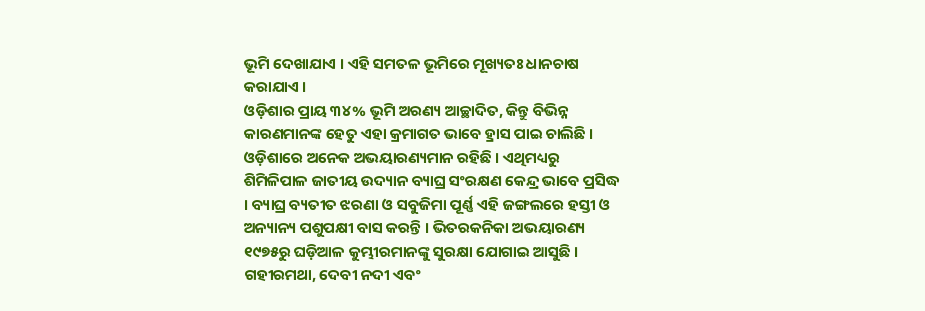ଭୂମି ଦେଖାଯାଏ । ଏହି ସମତଳ ଭୂମିରେ ମୂଖ୍ୟତଃ ଧାନଚାଷ କରାଯାଏ ।
ଓଡ଼ିଶାର ପ୍ରାୟ ୩୪% ଭୂମି ଅରଣ୍ୟ ଆଚ୍ଛାଦିତ, କିନ୍ତୁ ବିଭିନ୍ନ କାରଣମାନଙ୍କ ହେତୁ ଏହା କ୍ରମାଗତ ଭାବେ ହ୍ରାସ ପାଇ ଚାଲିଛି । ଓଡ଼ିଶାରେ ଅନେକ ଅଭୟାରଣ୍ୟମାନ ରହିଛି । ଏଥିମଧ୍ୟରୁ ଶିମିଳିପାଳ ଜାତୀୟ ଉଦ୍ୟାନ ବ୍ୟାଘ୍ର ସଂରକ୍ଷଣ କେନ୍ଦ୍ର ଭାବେ ପ୍ରସିଦ୍ଧ । ବ୍ୟାଘ୍ର ବ୍ୟତୀତ ଝରଣା ଓ ସବୁଜିମା ପୂର୍ଣ୍ଣ ଏହି ଜଙ୍ଗଲରେ ହସ୍ତୀ ଓ ଅନ୍ୟାନ୍ୟ ପଶୁପକ୍ଷୀ ବାସ କରନ୍ତି । ଭିତରକନିକା ଅଭୟାରଣ୍ୟ ୧୯୭୫ରୁ ଘଡ଼ିଆଳ କୁମ୍ଭୀରମାନଙ୍କୁ ସୁରକ୍ଷା ଯୋଗାଇ ଆସୁଛି । ଗହୀରମଥା, ଦେବୀ ନଦୀ ଏବଂ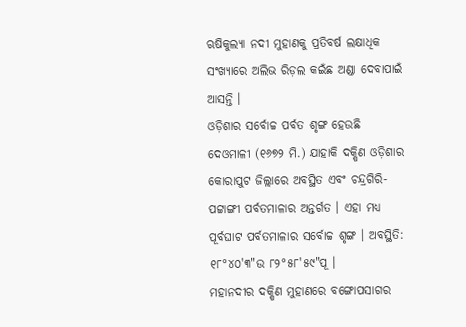ଋଷିକୁଲ୍ୟା ନଦୀ ମୁହାଣକୁ ପ୍ରତିବର୍ଷ ଲକ୍ଷାଧିକ ସଂଖ୍ୟାରେ ଅଲିଭ ରିଡ଼ଲ କଇଁଛ ଅଣ୍ଡା ଦେବାପାଇଁ ଆସନ୍ତି ।
ଓଡ଼ିଶାର ସର୍ବୋଚ୍ଚ ପର୍ବତ ଶୃଙ୍ଗ ହେଉଛି ଦେଓମାଳୀ (୧୬୭୨ ମି.) ଯାହାକି ଦକ୍ଷିଣ ଓଡ଼ିଶାର କୋରାପୁଟ ଜିଲ୍ଲାରେ ଅବସ୍ଥିତ ଏବଂ ଚନ୍ଦ୍ରଗିରି-ପଟ୍ଟାଙ୍ଗୀ ପର୍ବତମାଳାର ଅନ୍ତର୍ଗତ । ଏହା ମଧ୍ୟ ପୂର୍ବଘାଟ ପର୍ବତମାଳାର ସର୍ବୋଚ୍ଚ ଶୃଙ୍ଗ । ଅବସ୍ଥିତି: ୧୮°୪୦'୩"ଉ ୮୨°୫୮'୫୯"ପୂ ।
ମହାନଦୀର ଦକ୍ଷିଣ ମୁହାଣରେ ବଙ୍ଗୋପସାଗର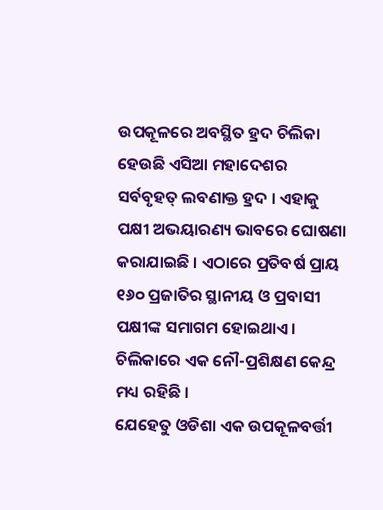ଉପକୂଳରେ ଅବସ୍ଥିତ ହ୍ରଦ ଚିଲିକା ହେଉଛି ଏସିଆ ମହାଦେଶର ସର୍ବବୃହତ୍ ଲବଣାକ୍ତ ହ୍ରଦ । ଏହାକୁ ପକ୍ଷୀ ଅଭୟାରଣ୍ୟ ଭାବରେ ଘୋଷଣା କରାଯାଇଛି । ଏଠାରେ ପ୍ରତିବର୍ଷ ପ୍ରାୟ ୧୬୦ ପ୍ରଜାତିର ସ୍ଥାନୀୟ ଓ ପ୍ରବାସୀ ପକ୍ଷୀଙ୍କ ସମାଗମ ହୋଇଥାଏ । ଚିଲିକାରେ ଏକ ନୌ-ପ୍ରଶିକ୍ଷଣ କେନ୍ଦ୍ର ମଧ୍ୟ ରହିଛି ।
ଯେହେତୁ ଓଡିଶା ଏକ ଉପକୂଳବର୍ତ୍ତୀ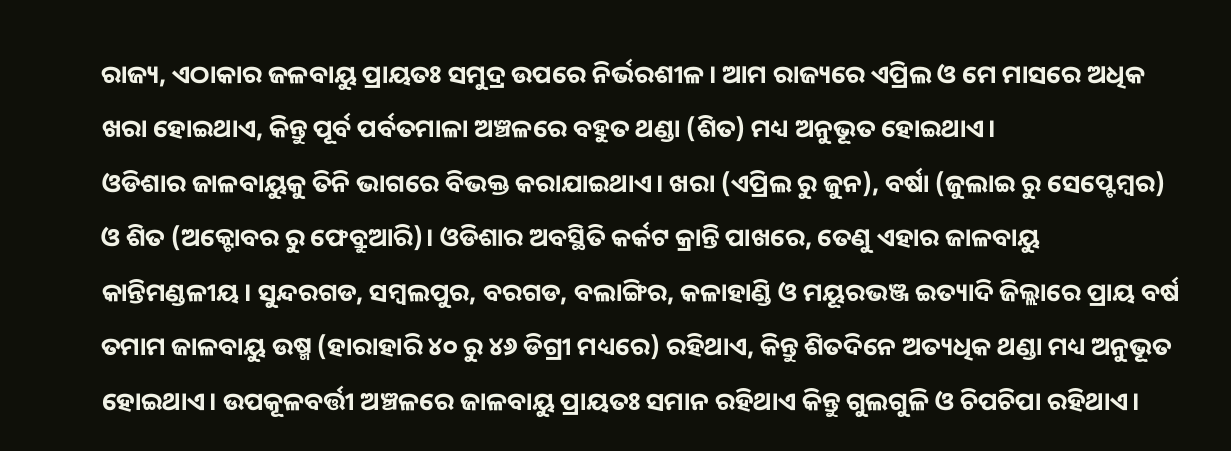ରାଜ୍ୟ, ଏଠାକାର ଜଳବାୟୁ ପ୍ରାୟତଃ ସମୁଦ୍ର ଉପରେ ନିର୍ଭରଶୀଳ। ଆମ ରାଜ୍ୟରେ ଏପ୍ରିଲ ଓ ମେ ମାସରେ ଅଧିକ ଖରା ହୋଇଥାଏ, କିନ୍ତୁ ପୂର୍ବ ପର୍ବତମାଳା ଅଞ୍ଚଳରେ ବହୁତ ଥଣ୍ଡା (ଶିତ) ମଧ୍ୟ ଅନୁଭୂତ ହୋଇଥାଏ।
ଓଡିଶାର ଜାଳବାୟୁକୁ ତିନି ଭାଗରେ ବିଭକ୍ତ କରାଯାଇଥାଏ। ଖରା (ଏପ୍ରିଲ ରୁ ଜୁନ), ବର୍ଷା (ଜୁଲାଇ ରୁ ସେପ୍ଟେମ୍ବର) ଓ ଶିତ (ଅକ୍ଟୋବର ରୁ ଫେବ୍ରୁଆରି)। ଓଡିଶାର ଅବସ୍ଥିତି କର୍କଟ କ୍ରାନ୍ତି ପାଖରେ, ତେଣୁ ଏହାର ଜାଳବାୟୁ କାନ୍ତିମଣ୍ଡଳୀୟ। ସୁନ୍ଦରଗଡ, ସମ୍ବଲପୁର, ବରଗଡ, ବଲାଙ୍ଗିର, କଳାହାଣ୍ଡି ଓ ମୟୂରଭଞ୍ଜ ଇତ୍ୟାଦି ଜିଲ୍ଲାରେ ପ୍ରାୟ ବର୍ଷ ତମାମ ଜାଳବାୟୁ ଉଷ୍ମ (ହାରାହାରି ୪୦ ରୁ ୪୬ ଡିଗ୍ରୀ ମଧ୍ୟରେ) ରହିଥାଏ, କିନ୍ତୁ ଶିତଦିନେ ଅତ୍ୟଧିକ ଥଣ୍ଡା ମଧ୍ୟ ଅନୁଭୂତ ହୋଇଥାଏ। ଉପକୂଳବର୍ତ୍ତୀ ଅଞ୍ଚଳରେ ଜାଳବାୟୁ ପ୍ରାୟତଃ ସମାନ ରହିଥାଏ କିନ୍ତୁ ଗୁଲଗୁଳି ଓ ଚିପଚିପା ରହିଥାଏ।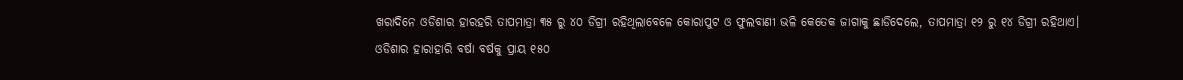ଖରାଦିନେ ଓଡିଶାର ହାରହରି ତାପମାତ୍ରା ୩୫ ରୁ ୪୦ ଡିଗ୍ରୀ ରହିଥିଲାବେଳେ କୋରାପୁଟ ଓ ଫୁଲବାଣୀ ଭଳି କେତେକ ଜାଗାକୁ ଛାଡିଦେଲେ, ତାପମାତ୍ରା ୧୨ ରୁ ୧୪ ଡିଗ୍ରୀ ରହିଥାଏ।
ଓଡିଶାର ହାରାହାରି ବର୍ଷା ବର୍ଷକୁ ପ୍ରାୟ ୧୫୦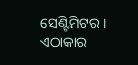ସେଣ୍ଟିମିଟର। ଏଠାକାର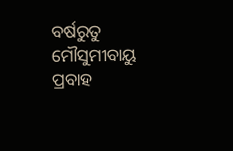ବର୍ଷରୁତୁ ମୌସୁମୀବାୟୁ ପ୍ରବାହ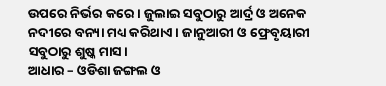ଉପରେ ନିର୍ଭର କରେ। ଜୁଲାଇ ସବୁଠାରୁ ଆର୍ଦ୍ର ଓ ଅନେକ ନଦୀରେ ବନ୍ୟା ମଧ୍ୟ କରିଥାଏ। ଜାନୁଆରୀ ଓ ଫ୍ରେବୃୟାରୀ ସବୁଠାରୁ ଶୁଷ୍କ ମାସ।
ଆଧାର – ଓଡିଶା ଜଙ୍ଗଲ ଓ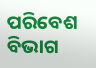ପରିବେଶ ବିଭାଗ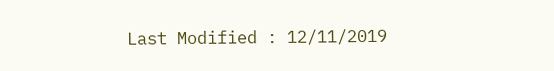Last Modified : 12/11/2019